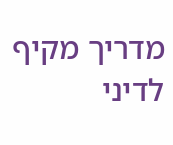מדריך מקיף לדיני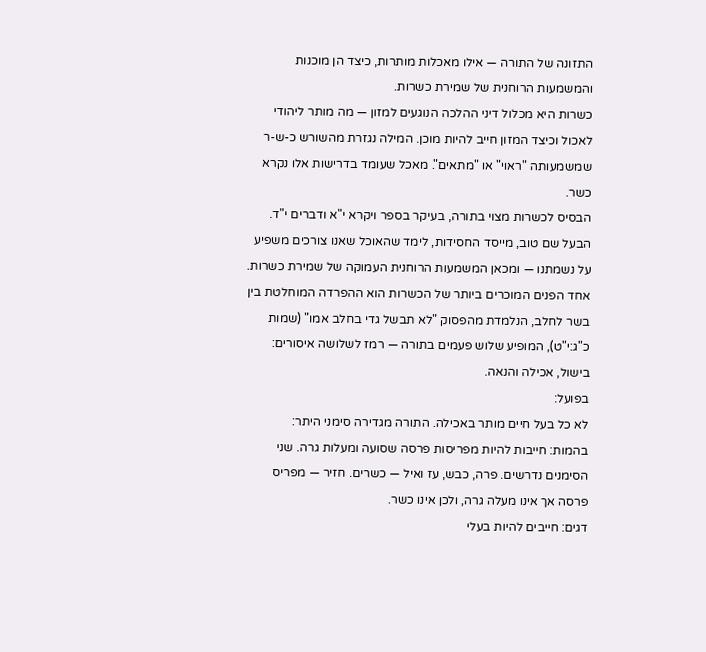התזונה של התורה — אילו מאכלות מותרות, כיצד הן מוכנות והמשמעות הרוחנית של שמירת כשרות.
כשרות היא מכלול דיני ההלכה הנוגעים למזון — מה מותר ליהודי לאכול וכיצד המזון חייב להיות מוכן. המילה נגזרת מהשורש כ-ש-ר שמשמעותה "ראוי" או "מתאים". מאכל שעומד בדרישות אלו נקרא כשר.
הבסיס לכשרות מצוי בתורה, בעיקר בספר ויקרא י"א ודברים י"ד. הבעל שם טוב, מייסד החסידות, לימד שהאוכל שאנו צורכים משפיע על נשמתנו — ומכאן המשמעות הרוחנית העמוקה של שמירת כשרות.
אחד הפנים המוכרים ביותר של הכשרות הוא ההפרדה המוחלטת בין בשר לחלב, הנלמדת מהפסוק "לא תבשל גדי בחלב אמו" (שמות כ"ג:י"ט), המופיע שלוש פעמים בתורה — רמז לשלושה איסורים: בישול, אכילה והנאה.
בפועל:
לא כל בעל חיים מותר באכילה. התורה מגדירה סימני היתר:
בהמות: חייבות להיות מפריסות פרסה שסועה ומעלות גרה. שני הסימנים נדרשים. פרה, כבש, עז ואיל — כשרים. חזיר — מפריס פרסה אך אינו מעלה גרה, ולכן אינו כשר.
דגים: חייבים להיות בעלי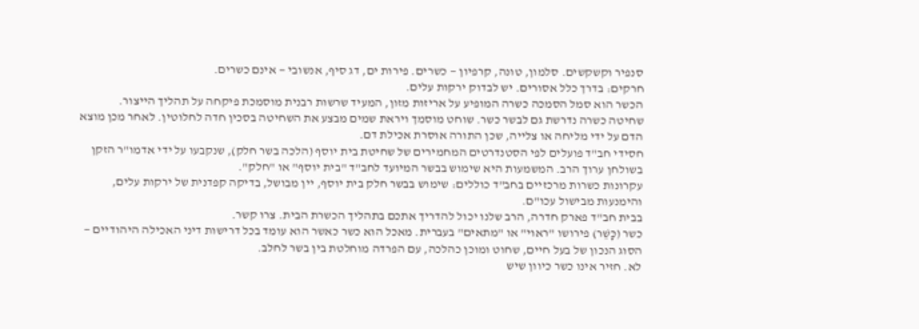סנפיר וקשקשים. סלמון, טונה, קרפיון — כשרים. פירות ים, דג סיף, אנשובי — אינם כשרים.
חרקים: בדרך כלל אסורים. יש לבדוק ירקות עלים.
הכשר הוא סמל הסמכה כשרה המופיע על אריזות מזון, המעיד שרשות רבנית מוסמכת פיקחה על תהליך הייצור.
שחיטה כשרה נדרשת גם לבשר כשר. שוחט מוסמך ויראת שמים מבצע את השחיטה בסכין חדה לחלוטין. לאחר מכן מוצא הדם על ידי מליחה או צלייה, שכן התורה אוסרת אכילת דם.
חסידי חב"ד פועלים לפי הסטנדרטים המחמירים של שחיטת בית יוסף (הלכה בשר חלק), שנקבעו על ידי אדמו"ר הזקן בשולחן ערוך הרב. המשמעות היא שימוש בבשר המיועד לחב"ד "בית יוסף" או "חלק".
עקרונות כשרות מרכזיים בחב"ד כוללים: שימוש בבשר חלק בית יוסף, יין מבושל, בדיקה קפדנית של ירקות עלים, והימנעות מבישול עכו"ם.
בבית חב"ד פארק חדרה, הרב שלנו יכול להדריך אתכם בתהליך הכשרת הבית. צרו קשר.
כשר (כָּשֵׁר) פירושו "ראוי" או "מתאים" בעברית. מאכל הוא כשר כאשר הוא עומד בכל דרישות דיני האכילה היהודיים — הסוג הנכון של בעל חיים, שחוט ומוכן כהלכה, עם הפרדה מוחלטת בין בשר לחלב.
לא. חזיר אינו כשר כיוון שיש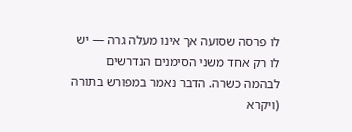לו פרסה שסועה אך אינו מעלה גרה — יש לו רק אחד משני הסימנים הנדרשים לבהמה כשרה. הדבר נאמר במפורש בתורה (ויקרא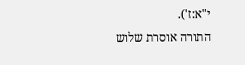י"א:ז').
התורה אוסרת שלוש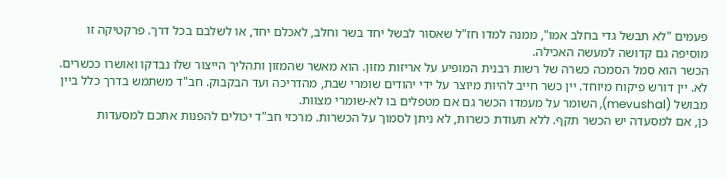פעמים "לא תבשל גדי בחלב אמו", ממנה למדו חז"ל שאסור לבשל יחד בשר וחלב, לאכלם יחד, או לשלבם בכל דרך. פרקטיקה זו מוסיפה גם קדושה למעשה האכילה.
הכשר הוא סמל הסמכה כשרה של רשות רבנית המופיע על אריזות מזון. הוא מאשר שהמזון ותהליך הייצור שלו נבדקו ואושרו ככשרים.
לא. יין דורש פיקוח מיוחד. יין כשר חייב להיות מיוצר על ידי יהודים שומרי שבת, מהדריכה ועד הבקבוק. חב"ד משתמש בדרך כלל ביין מבושל (mevushal), השומר על מעמדו הכשר גם אם מטפלים בו לא-שומרי מצוות.
כן, אם למסעדה יש הכשר תקף. ללא תעודת כשרות, לא ניתן לסמוך על הכשרות. מרכזי חב"ד יכולים להפנות אתכם למסעדות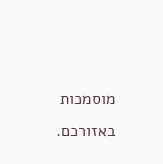מוסמכות באזורכם.